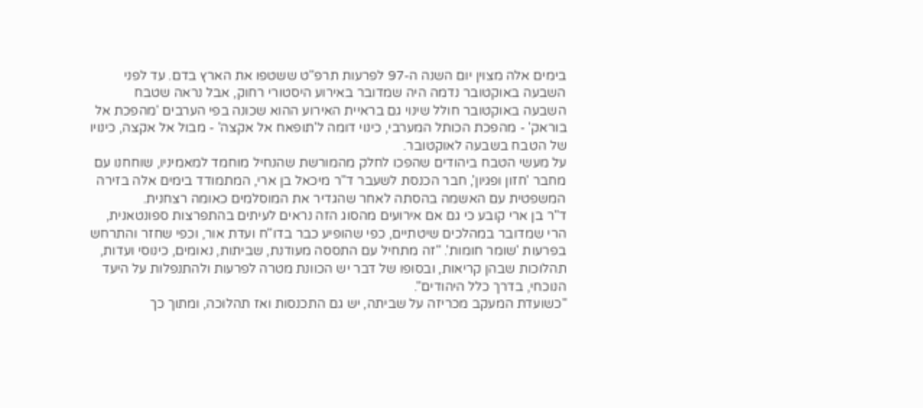בימים אלה מצוין יום השנה ה-97 לפרעות תרפ"ט ששטפו את הארץ בדם. עד לפני השבעה באוקטובר נדמה היה שמדובר באירוע היסטורי רחוק, אבל נראה שטבח השבעה באוקטובר חולל שינוי גם בראיית האירוע ההוא שכונה בפי הערבים 'מהפכת אל בוראק' - מהפכת הכותל המערבי, כינוי דומה ל'תופאח אל אקצה' - מבול אל אקצה, כינויו של הטבח בשבעה לאוקטובר.
על מעשי הטבח ביהודים שהפכו לחלק מהמורשת שהנחיל מוחמד למאמיניו, שוחחנו עם מחבר 'חזון ופגיון', חבר הכנסת לשעבר ד"ר מיכאל בן ארי, המתמודד בימים אלה בזירה המשפטית עם האשמה בהסתה לאחר שהגדיר את המוסלמים כאומה רצחנית.
ד"ר בן ארי קובע כי גם אם אירועים מהסוג הזה נראים לעיתים בהתפרצות ספונטאנית, הרי שמדובר במהלכים שיטתיים, כפי שהופיע כבר בדו"ח ועדת אור, וכפי שחזר והתרחש בפרעות 'שומר חומות'. "זה מתחיל עם התססה מעודנת, שביתות, נאומים, כינוסי ועדות, תהלוכות שבהן קריאות, ובסופו של דבר יש הכוונת מטרה לפרעות ולהתנפלות על היעד הנוכחי, בדרך כלל היהודים".
"כשועדת המעקב מכריזה על שביתה, יש גם התכנסות ואז תהלוכה, ומתוך כך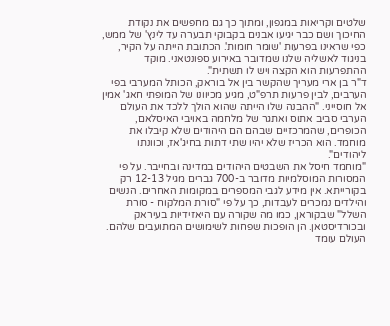שלטים וקריאות במגפון, ומתוך כך גם מחפשים את נקודת החיכוך ושם כבר יגיעו אבנים בקבוקי תבערה עד לינץ' של ממש, כפי שראינו בפרעות 'שומר חומות'. הכתובת הייתה על הקיר, בניגוד לאשליה שלנו שמדובר באירוע ספונטאני. מוקד ההתפרעות הוא הקצה ויש לו תשתית".
ד"ר בן ארי מעריך שהקשר בין אל בוראק, הכותל המערבי בפי הערבים, לבין פרעות תרפ"ט, מגיע מכיוונו של המופתי חאג' אמין אל חוסייני. "ההבנה שלו הייתה שהוא הולך ללכד את העולם הערבי סביב אתוס ואתגר של מלחמה באויבי האיסלאם, הכופרים, שהמרכזיים שבהם הם היהודים שלא קיבלו את מוחמד. הוא הכריז שלא יהיו שתי דתות בחיג'אז, וכוונתו ליהודים".
"מוחמד חיסל את השבטים היהודים במדינה ובחייבר. על פי המסורות המוסלמיות מדובר ב-700 גברים מגיל 12-13 רק בקורייתא. אין מידע לגבי המספרים במקומות האחרים. הנשים והילדים נמכרים לעבדות, כך על פי "סורת המלקוח - סורת השלל" שבקוראן, כמו מה שקורה עם היאזידיות בעיראק ובכורדיסטאן. הן הופכות שפחות לשימושים המתועבים שלהם. העולם עומד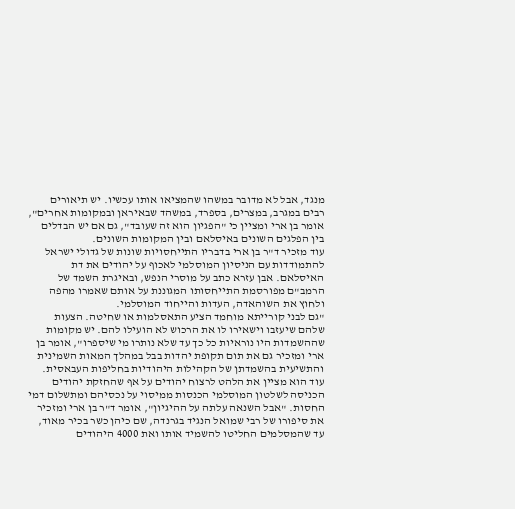מנגד, אבל לא מדובר במשהו שהמציאו אותו עכשיו. יש תיאורים רבים במגרב, במצרים, בספרד, במשהד שבאיראן ובמקומות אחרים", אומר בן ארי ומציין כי "הפגיון הוא זה שעובד", גם אם יש הבדלים בין הפלגים השונים באיסלאם ובין המקומות השונים.
עוד מזכיר ד"ר בן ארי בדבריו התייחסויות שונות של גדולי ישראל להתמודדות עם הניסיון המוסלמי לאכוף על יהודים את דת האיסלאם. אבן עזרא כתב על מוסרי הנפש, ובאיגרת השמד של הרמב"ם מפורסמת התייחסותו המגוננת על אותם שאמרו מהפה ולחוץ את השוהאדה, העדות והייחוד המוסלמי.
"גם לבני קורייתא מוחמד הציע התאסלמות או שחיטה. הצעות שלהם שיעזבו וישאירו לו את הרכוש לא הועילו להם. יש מקומות שההשמדות היו נוראיות כל כך עד שלא נותרו מי שיספרו", אומר בן ארי ומזכיר גם את תום תקופת יהדות בבל במהלך המאות השמינית והתשיעית בהשמדתן של הקהילות היהודיות בחליפות העבאסית.
עוד הוא מציין את הלהט לרצוח יהודים על אף שהחזקת יהודים הכניסה לשלטון המוסלמי הכנסות ממיסוי על נכסיהם ומתשלום דמי החסות. "אבל השנאה עלתה על ההיגיון", אומר ד"ר בן ארי ומזכיר את סיפורו של רבי שמואל הנגיד בגרנדה, שם כיהן כשר בכיר מאוד, עד שהמסלמים החליטו להשמיד אותו ואת 4000 היהודים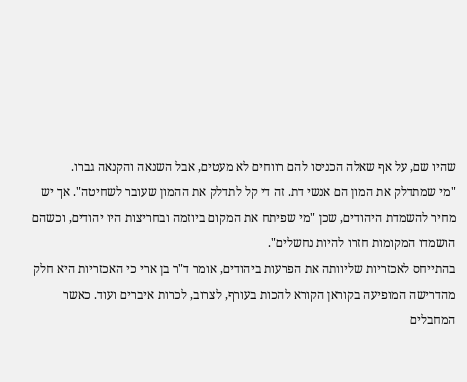שהיו שם, על אף שאלה הכניסו להם רווחים לא מעטים, אבל השנאה והקנאה גברו.
"מי שמתדלק את המון הם אנשי דת. זה די קל לתדלק את ההמון שעובר לשחיטה". אך יש מחיר להשמדת היהודים, שכן "מי שפיתח את המקום ביוזמה ובחריצות היו יהודים, וכשהם הושמדו המקומות חזרו להיות נחשלים".
בהתייחס לאכזריות שליוותה את הפרעות ביהודים, אומר ד"ר בן ארי כי האכזריות היא חלק מהדרישה המופיעה בקוראן הקורא להכות בעורף, לצרוב, לכרות איברים ועוד. כאשר המחבלים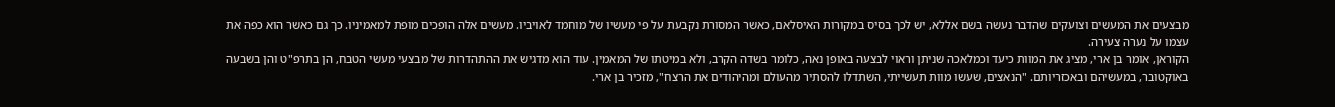מבצעים את המעשים וצועקים שהדבר נעשה בשם אללא, יש לכך בסיס במקורות האיסלאם, כאשר המסורת נקבעת על פי מעשיו של מוחמד לאויביו. מעשים אלה הופכים מופת למאמיניו. כך גם כאשר הוא כפה את עצמו על נערה צעירה.
הקוראן, אומר בן ארי, מציג את המוות כיעד וכמלאכה שניתן וראוי לבצעה באופן נאה, כלומר בשדה הקרב, ולא במיטתו של המאמין. עוד הוא מדגיש את ההתהדרות של מבצעי מעשי הטבח, הן בתרפ"ט והן בשבעה באוקטובר, במעשיהם ובאכזריותם. "הנאצים, שעשו מוות תעשייתי, השתדלו להסתיר מהעולם ומהיהודים את הרצח", מזכיר בן ארי.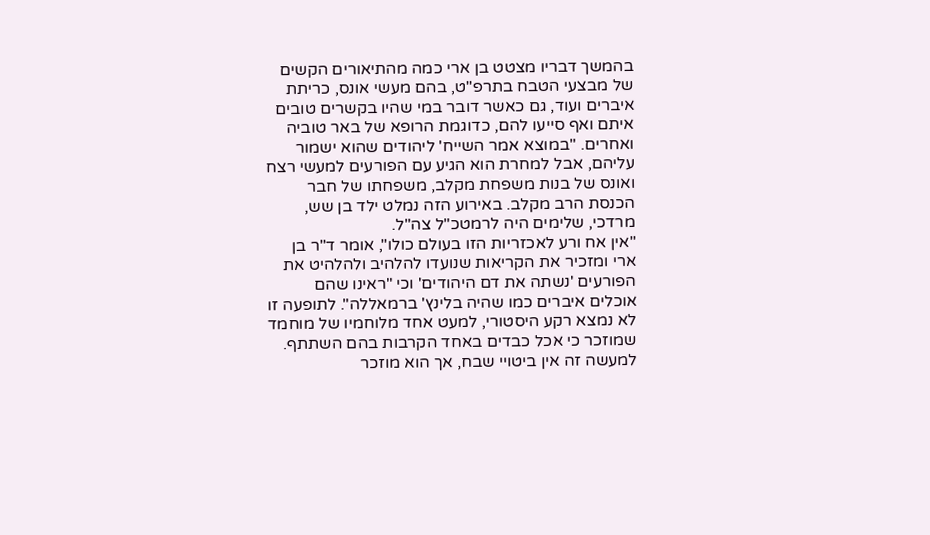בהמשך דבריו מצטט בן ארי כמה מהתיאורים הקשים של מבצעי הטבח בתרפ"ט, בהם מעשי אונס, כריתת איברים ועוד, גם כאשר דובר במי שהיו בקשרים טובים איתם ואף סייעו להם, כדוגמת הרופא של באר טוביה ואחרים. "במוצא אמר השייח' ליהודים שהוא ישמור עליהם, אבל למחרת הוא הגיע עם הפורעים למעשי רצח ואונס של בנות משפחת מקלב, משפחתו של חבר הכנסת הרב מקלב. באירוע הזה נמלט ילד בן שש, מרדכי, שלימים היה לרמטכ"ל צה"ל.
"אין אח ורע לאכזריות הזו בעולם כולו", אומר ד"ר בן ארי ומזכיר את הקריאות שנועדו להלהיב ולהלהיט את הפורעים 'נשתה את דם היהודים' וכי "ראינו שהם אוכלים איברים כמו שהיה בלינץ' ברמאללה". לתופעה זו לא נמצא רקע היסטורי, למעט אחד מלוחמיו של מוחמד שמוזכר כי אכל כבדים באחד הקרבות בהם השתתף. למעשה זה אין ביטויי שבח, אך הוא מוזכר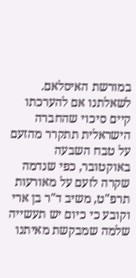במורשת האיסלאם.
לשאלתנו אם להערכתו קיים סיכוי שהחברה הישראלית תתקרר מהזעם על טבח השבעה באוקטובר, כפי שנדמה שקרה לזעם על מאורעות תרפ"ט, משיב ד"ר בן ארי וקובע כי כיום יש תעשייה שלמה שמבקשת מאיתנו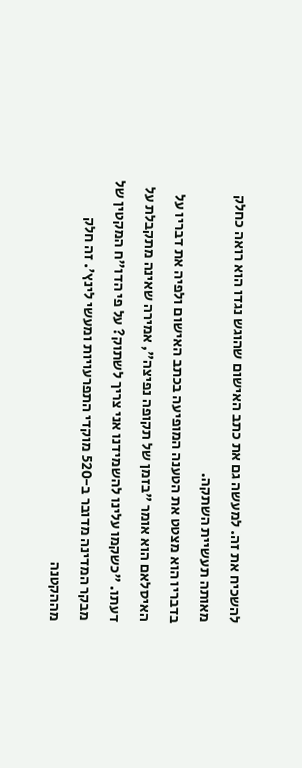להשכיח את זה. למעשה גם את כתב האישום שהוגש נגדו הוא רואה כחלק מאותה תעשיית השתקה.
בדבריו הוא מצטט את הטענה המופיעה בכתב האישום ולפיה את דבריו על האיסלאם הוא אומר "בזמן של תקופה נפיצה", אמירה שאינה מתקבלת על דעתו. "כשקמו עלינו להשמידנו אני צריך לשתוק? על פי הדו"ח המקטין של מבקר המדינה מדובר ב-520 מוקדי התפרעויות ומעשי לינץ'. זה חלק מההקטנה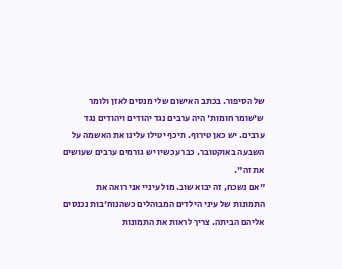של הסיפור. בכתב האישום שלי מנסים לאזן ולומר ש'שומר חומות' היה ערבים נגד יהודים ויהודים נגד ערבים. יש כאן טירוף. תיכף יטילו עלינו את האשמה על השבעה באוקטובר. כבר עכשיו יש גורמים ערבים שעושים את זה".
"אם נשכח, זה יבוא שוב. מול עיניי אני רואה את התמונות של עיני הילדים המבוהלים כשהנוח'בות נכנסים אליהם הביתה. צריך לראות את התמונות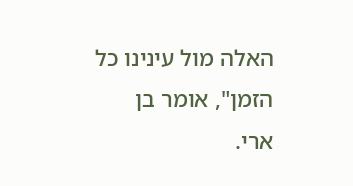האלה מול עינינו כל הזמן", אומר בן ארי.